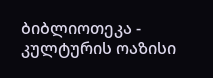ბიბლიოთეკა - კულტურის ოაზისი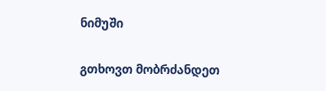ნიმუში

გთხოვთ მობრძანდეთ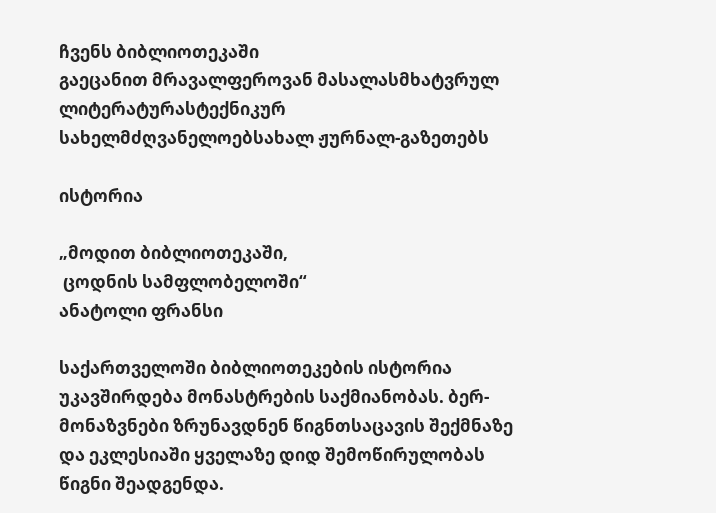ჩვენს ბიბლიოთეკაში
გაეცანით მრავალფეროვან მასალასმხატვრულ ლიტერატურასტექნიკურ სახელმძღვანელოებსახალ ჟურნალ-გაზეთებს

ისტორია

„მოდით ბიბლიოთეკაში,
 ცოდნის სამფლობელოში“
ანატოლი ფრანსი

საქართველოში ბიბლიოთეკების ისტორია უკავშირდება მონასტრების საქმიანობას. ბერ-მონაზვნები ზრუნავდნენ წიგნთსაცავის შექმნაზე და ეკლესიაში ყველაზე დიდ შემოწირულობას წიგნი შეადგენდა.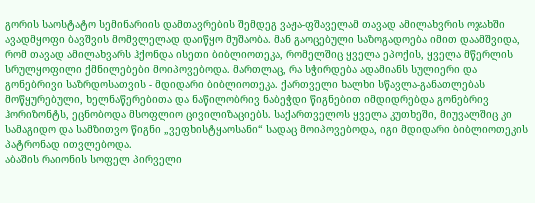გორის საოსტატო სემინარიის დამთავრების შემდეგ ვაჟა-ფშაველამ თავად ამილახვრის ოჯახში ავადმყოფი ბავშვის მომვლელად დაიწყო მუშაობა. მან გაოცებული საზოგადოება იმით დაამშვიდა, რომ თავად ამილახვარს ჰქონდა ისეთი ბიბლიოთეკა, რომელშიც ყველა ეპოქის, ყველა მწერლის სრულყოფილი ქმნილებები მოიპოვებოდა. მართლაც, რა სჭირდება ადამიანს სულიერი და გონებრივი საზრდოსათვის - მდიდარი ბიბლიოთეკა. ქართველი ხალხი სწავლა-განათლებას მოწყურებული, ხელნაწერებითა და ნაწილობრივ ნაბეჭდი წიგნებით იმდიდრებდა გონებრივ ჰორიზონტს, ეცნობოდა მსოფლიო ცივილიზაციებს. საქართველოს ყველა კუთხეში, მიუვალშიც კი სამაგიდო და სამზითვო წიგნი „ვეფხისტყაოსანი“ სადაც მოიპოვებოდა, იგი მდიდარი ბიბლიოთეკის პატრონად ითვლებოდა.
აბაშის რაიონის სოფელ პირველი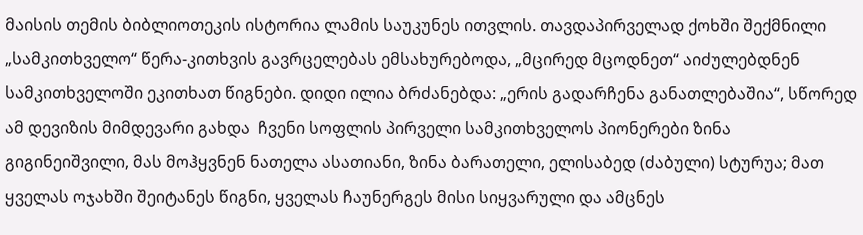მაისის თემის ბიბლიოთეკის ისტორია ლამის საუკუნეს ითვლის. თავდაპირველად ქოხში შექმნილი „სამკითხველო“ წერა-კითხვის გავრცელებას ემსახურებოდა, „მცირედ მცოდნეთ“ აიძულებდნენ სამკითხველოში ეკითხათ წიგნები. დიდი ილია ბრძანებდა: „ერის გადარჩენა განათლებაშია“, სწორედ ამ დევიზის მიმდევარი გახდა  ჩვენი სოფლის პირველი სამკითხველოს პიონერები ზინა გიგინეიშვილი, მას მოჰყვნენ ნათელა ასათიანი, ზინა ბარათელი, ელისაბედ (ძაბული) სტურუა; მათ ყველას ოჯახში შეიტანეს წიგნი, ყველას ჩაუნერგეს მისი სიყვარული და ამცნეს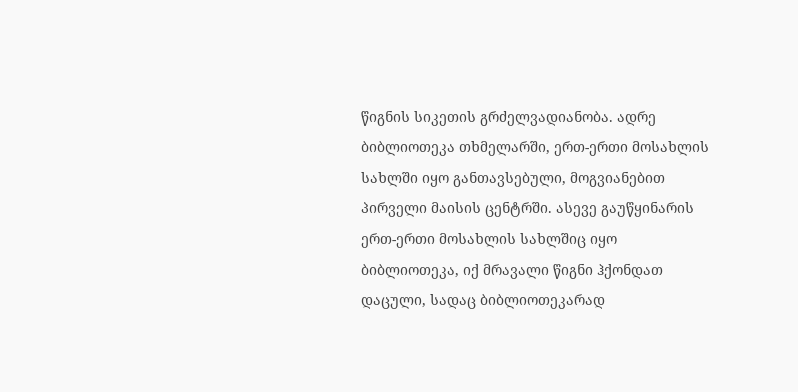წიგნის სიკეთის გრძელვადიანობა. ადრე ბიბლიოთეკა თხმელარში, ერთ-ერთი მოსახლის სახლში იყო განთავსებული, მოგვიანებით პირველი მაისის ცენტრში. ასევე გაუწყინარის ერთ-ერთი მოსახლის სახლშიც იყო  ბიბლიოთეკა, იქ მრავალი წიგნი ჰქონდათ დაცული, სადაც ბიბლიოთეკარად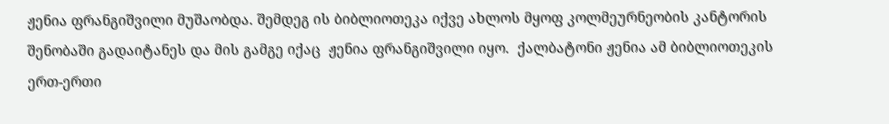ჟენია ფრანგიშვილი მუშაობდა. შემდეგ ის ბიბლიოთეკა იქვე ახლოს მყოფ კოლმეურნეობის კანტორის შენობაში გადაიტანეს და მის გამგე იქაც  ჟენია ფრანგიშვილი იყო.  ქალბატონი ჟენია ამ ბიბლიოთეკის ერთ-ერთი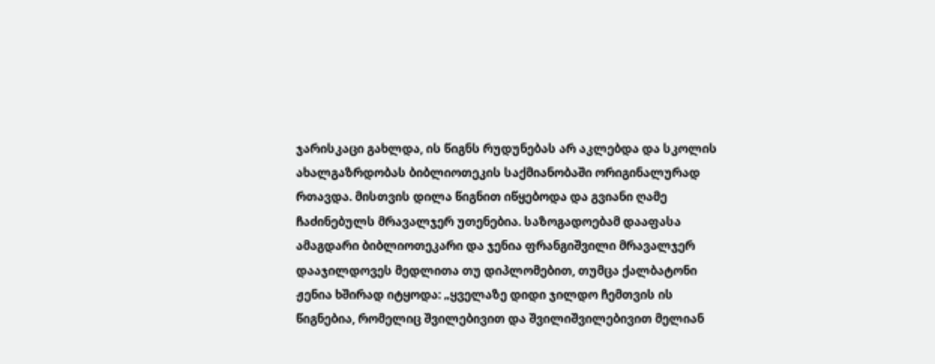ჯარისკაცი გახლდა, ის წიგნს რუდუნებას არ აკლებდა და სკოლის ახალგაზრდობას ბიბლიოთეკის საქმიანობაში ორიგინალურად რთავდა. მისთვის დილა წიგნით იწყებოდა და გვიანი ღამე ჩაძინებულს მრავალჯერ უთენებია. საზოგადოებამ დააფასა ამაგდარი ბიბლიოთეკარი და ჯენია ფრანგიშვილი მრავალჯერ დააჯილდოვეს მედლითა თუ დიპლომებით, თუმცა ქალბატონი ჟენია ხშირად იტყოდა: „ყველაზე დიდი ჯილდო ჩემთვის ის წიგნებია, რომელიც შვილებივით და შვილიშვილებივით მელიან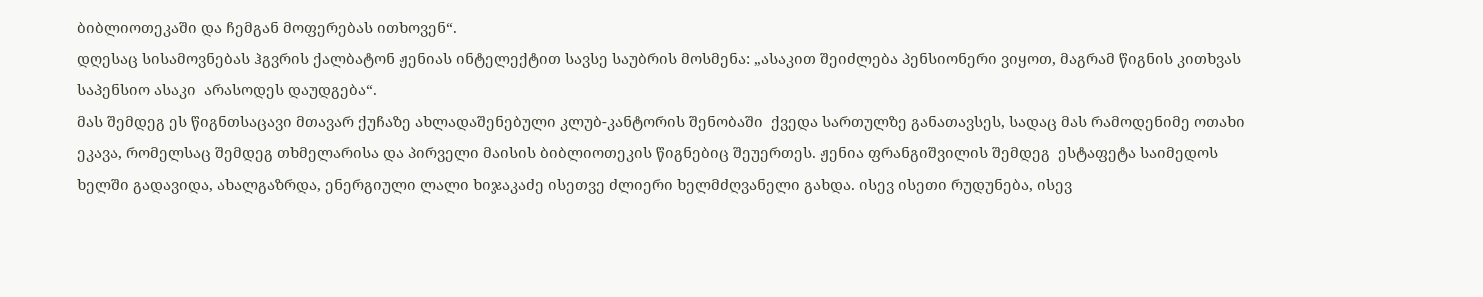ბიბლიოთეკაში და ჩემგან მოფერებას ითხოვენ“.
დღესაც სისამოვნებას ჰგვრის ქალბატონ ჟენიას ინტელექტით სავსე საუბრის მოსმენა: „ასაკით შეიძლება პენსიონერი ვიყოთ, მაგრამ წიგნის კითხვას საპენსიო ასაკი  არასოდეს დაუდგება“.
მას შემდეგ ეს წიგნთსაცავი მთავარ ქუჩაზე ახლადაშენებული კლუბ-კანტორის შენობაში  ქვედა სართულზე განათავსეს, სადაც მას რამოდენიმე ოთახი ეკავა, რომელსაც შემდეგ თხმელარისა და პირველი მაისის ბიბლიოთეკის წიგნებიც შეუერთეს. ჟენია ფრანგიშვილის შემდეგ  ესტაფეტა საიმედოს ხელში გადავიდა, ახალგაზრდა, ენერგიული ლალი ხიჯაკაძე ისეთვე ძლიერი ხელმძღვანელი გახდა. ისევ ისეთი რუდუნება, ისევ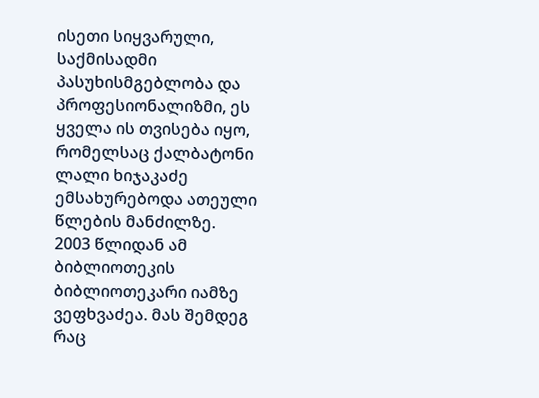ისეთი სიყვარული, საქმისადმი პასუხისმგებლობა და პროფესიონალიზმი, ეს ყველა ის თვისება იყო, რომელსაც ქალბატონი ლალი ხიჯაკაძე ემსახურებოდა ათეული წლების მანძილზე.
2003 წლიდან ამ ბიბლიოთეკის ბიბლიოთეკარი იამზე ვეფხვაძეა. მას შემდეგ რაც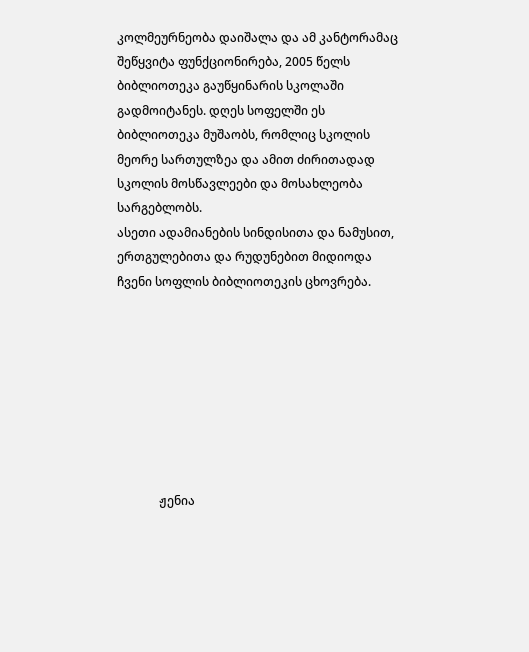კოლმეურნეობა დაიშალა და ამ კანტორამაც შეწყვიტა ფუნქციონირება, 2005 წელს ბიბლიოთეკა გაუწყინარის სკოლაში გადმოიტანეს. დღეს სოფელში ეს ბიბლიოთეკა მუშაობს, რომლიც სკოლის მეორე სართულზეა და ამით ძირითადად სკოლის მოსწავლეები და მოსახლეობა სარგებლობს.
ასეთი ადამიანების სინდისითა და ნამუსით, ერთგულებითა და რუდუნებით მიდიოდა ჩვენი სოფლის ბიბლიოთეკის ცხოვრება.








              ჟენია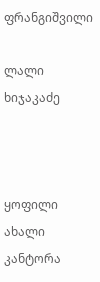ფრანგიშვილი

ლალი ხიჯაკაძე



ყოფილი ახალი კანტორა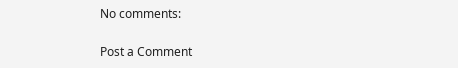No comments:

Post a Comment